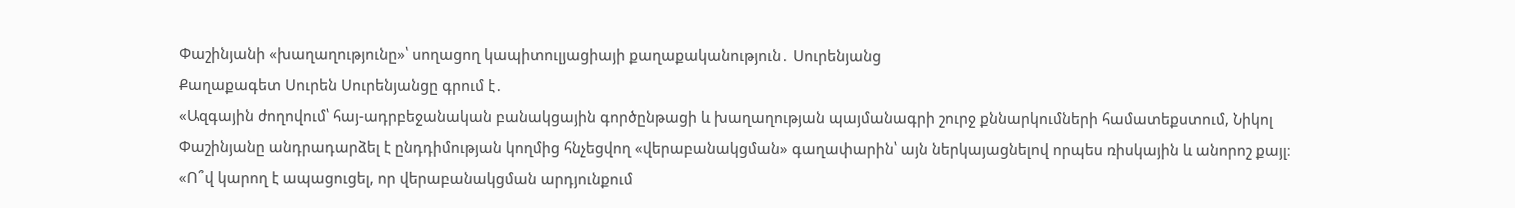Փաշինյանի «խաղաղությունը»՝ սողացող կապիտուլյացիայի քաղաքականություն․ Սուրենյանց
Քաղաքագետ Սուրեն Սուրենյանցը գրում է․
«Ազգային ժողովում՝ հայ-ադրբեջանական բանակցային գործընթացի և խաղաղության պայմանագրի շուրջ քննարկումների համատեքստում, Նիկոլ Փաշինյանը անդրադարձել է ընդդիմության կողմից հնչեցվող «վերաբանակցման» գաղափարին՝ այն ներկայացնելով որպես ռիսկային և անորոշ քայլ։ «Ո՞վ կարող է ապացուցել, որ վերաբանակցման արդյունքում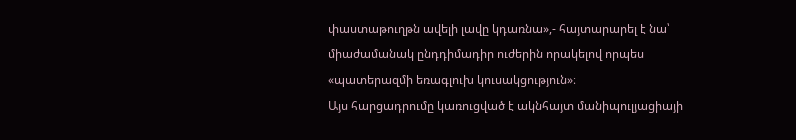փաստաթուղթն ավելի լավը կդառնա»,- հայտարարել է նա՝ միաժամանակ ընդդիմադիր ուժերին որակելով որպես «պատերազմի եռագլուխ կուսակցություն»։
Այս հարցադրումը կառուցված է ակնհայտ մանիպուլյացիայի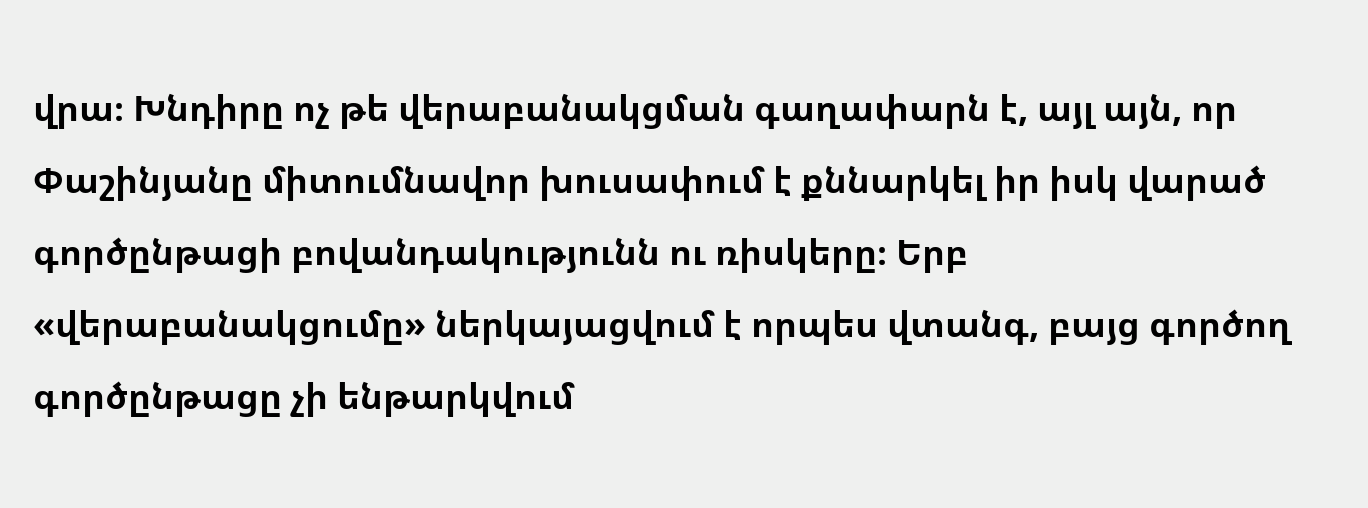վրա։ Խնդիրը ոչ թե վերաբանակցման գաղափարն է, այլ այն, որ Փաշինյանը միտումնավոր խուսափում է քննարկել իր իսկ վարած գործընթացի բովանդակությունն ու ռիսկերը։ Երբ «վերաբանակցումը» ներկայացվում է որպես վտանգ, բայց գործող գործընթացը չի ենթարկվում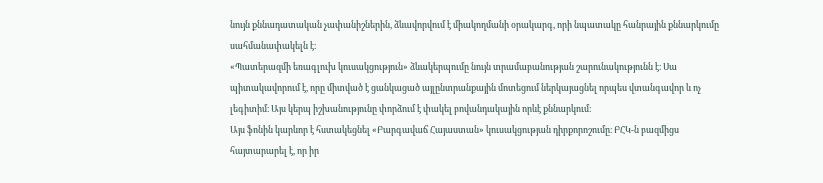նույն քննադատական չափանիշներին, ձևավորվում է միակողմանի օրակարգ, որի նպատակը հանրային քննարկումը սահմանափակելն է։
«Պատերազմի եռագլուխ կուսակցություն» ձևակերպումը նույն տրամաբանության շարունակությունն է։ Սա պիտակավորում է, որը միտված է ցանկացած այլընտրանքային մոտեցում ներկայացնել որպես վտանգավոր և ոչ լեգիտիմ։ Այս կերպ իշխանությունը փորձում է փակել բովանդակային որևէ քննարկում։
Այս ֆոնին կարևոր է հստակեցնել «Բարգավաճ Հայաստան» կուսակցության դիրքորոշումը։ ԲՀԿ-ն բազմիցս հայտարարել է, որ իր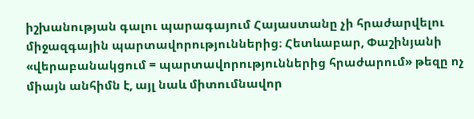իշխանության գալու պարագայում Հայաստանը չի հրաժարվելու միջազգային պարտավորություններից։ Հետևաբար, Փաշինյանի «վերաբանակցում = պարտավորություններից հրաժարում» թեզը ոչ միայն անհիմն է, այլ նաև միտումնավոր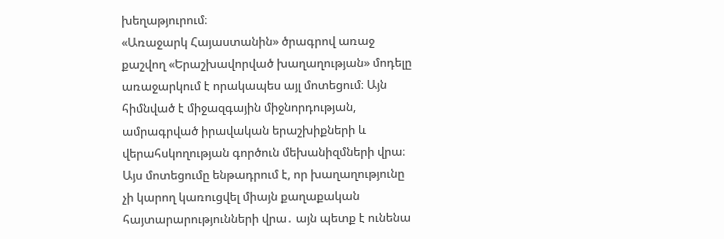խեղաթյուրում։
«Առաջարկ Հայաստանին» ծրագրով առաջ քաշվող «Երաշխավորված խաղաղության» մոդելը առաջարկում է որակապես այլ մոտեցում։ Այն հիմնված է միջազգային միջնորդության, ամրագրված իրավական երաշխիքների և վերահսկողության գործուն մեխանիզմների վրա։ Այս մոտեցումը ենթադրում է, որ խաղաղությունը չի կարող կառուցվել միայն քաղաքական հայտարարությունների վրա․ այն պետք է ունենա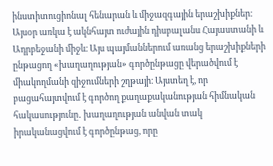ինստիտուցիոնալ հենարան և միջազգային երաշխիքներ։
Այսօր առկա է ակնհայտ ուժային դիսբալանս Հայաստանի և Ադրբեջանի միջև։ Այս պայմաններում առանց երաշխիքների ընթացող «խաղաղության» գործընթացը վերածվում է միակողմանի զիջումների շղթայի։ Այստեղ է, որ բացահայտվում է գործող քաղաքականության հիմնական հակասությունը․ խաղաղության անվան տակ իրականացվում է գործընթաց, որը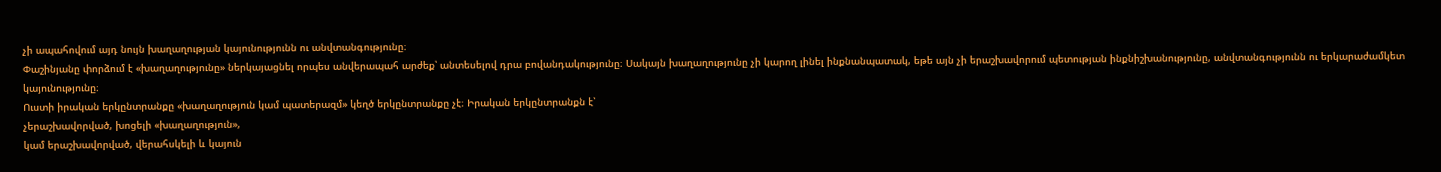չի ապահովում այդ նույն խաղաղության կայունությունն ու անվտանգությունը։
Փաշինյանը փորձում է «խաղաղությունը» ներկայացնել որպես անվերապահ արժեք՝ անտեսելով դրա բովանդակությունը։ Սակայն խաղաղությունը չի կարող լինել ինքնանպատակ, եթե այն չի երաշխավորում պետության ինքնիշխանությունը, անվտանգությունն ու երկարաժամկետ կայունությունը։
Ուստի իրական երկընտրանքը «խաղաղություն կամ պատերազմ» կեղծ երկընտրանքը չէ։ Իրական երկընտրանքն է՝
չերաշխավորված, խոցելի «խաղաղություն»,
կամ երաշխավորված, վերահսկելի և կայուն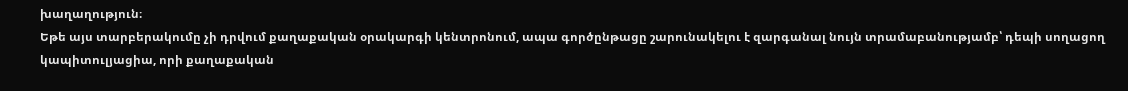խաղաղություն։
Եթե այս տարբերակումը չի դրվում քաղաքական օրակարգի կենտրոնում, ապա գործընթացը շարունակելու է զարգանալ նույն տրամաբանությամբ՝ դեպի սողացող կապիտուլյացիա, որի քաղաքական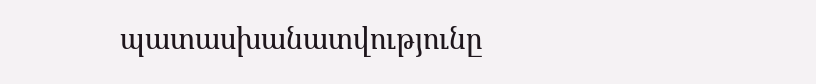պատասխանատվությունը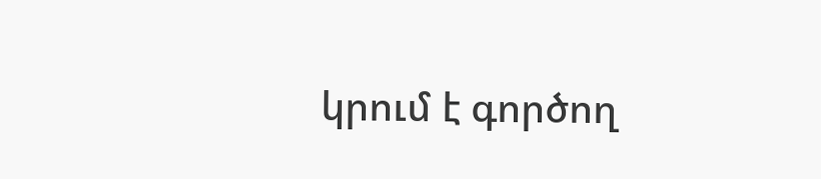կրում է գործող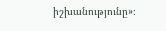իշխանությունը»։